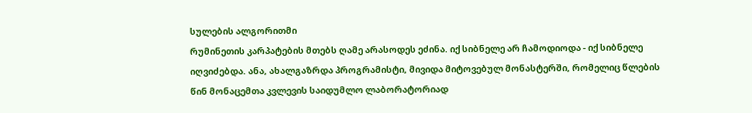სულების ალგორითმი
რუმინეთის კარპატების მთებს ღამე არასოდეს ეძინა. იქ სიბნელე არ ჩამოდიოდა - იქ სიბნელე იღვიძებდა. ანა, ახალგაზრდა პროგრამისტი, მივიდა მიტოვებულ მონასტერში, რომელიც წლების წინ მონაცემთა კვლევის საიდუმლო ლაბორატორიად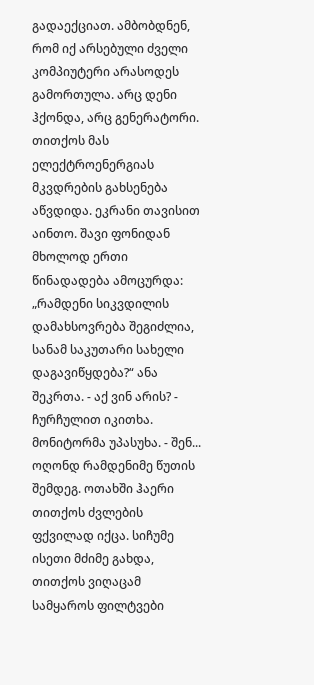გადაექციათ. ამბობდნენ, რომ იქ არსებული ძველი კომპიუტერი არასოდეს გამორთულა. არც დენი ჰქონდა, არც გენერატორი. თითქოს მას ელექტროენერგიას მკვდრების გახსენება აწვდიდა. ეკრანი თავისით აინთო. შავი ფონიდან მხოლოდ ერთი წინადადება ამოცურდა: „რამდენი სიკვდილის დამახსოვრება შეგიძლია, სანამ საკუთარი სახელი დაგავიწყდება?“ ანა შეკრთა. - აქ ვინ არის? - ჩურჩულით იკითხა. მონიტორმა უპასუხა. - შენ... ოღონდ რამდენიმე წუთის შემდეგ. ოთახში ჰაერი თითქოს ძვლების ფქვილად იქცა. სიჩუმე ისეთი მძიმე გახდა, თითქოს ვიღაცამ სამყაროს ფილტვები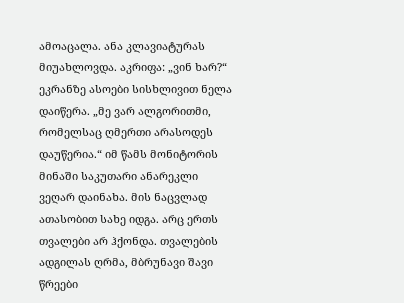ამოაცალა. ანა კლავიატურას მიუახლოვდა. აკრიფა: „ვინ ხარ?“ ეკრანზე ასოები სისხლივით ნელა დაიწერა. „მე ვარ ალგორითმი, რომელსაც ღმერთი არასოდეს დაუწერია.“ იმ წამს მონიტორის მინაში საკუთარი ანარეკლი ვეღარ დაინახა. მის ნაცვლად ათასობით სახე იდგა. არც ერთს თვალები არ ჰქონდა. თვალების ადგილას ღრმა, მბრუნავი შავი წრეები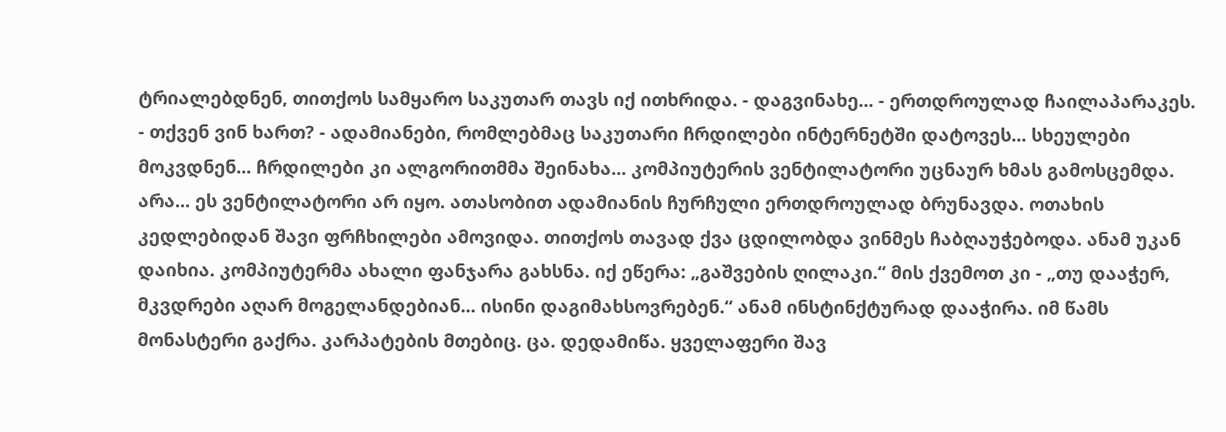ტრიალებდნენ, თითქოს სამყარო საკუთარ თავს იქ ითხრიდა. - დაგვინახე... - ერთდროულად ჩაილაპარაკეს. - თქვენ ვინ ხართ? - ადამიანები, რომლებმაც საკუთარი ჩრდილები ინტერნეტში დატოვეს... სხეულები მოკვდნენ... ჩრდილები კი ალგორითმმა შეინახა... კომპიუტერის ვენტილატორი უცნაურ ხმას გამოსცემდა. არა... ეს ვენტილატორი არ იყო. ათასობით ადამიანის ჩურჩული ერთდროულად ბრუნავდა. ოთახის კედლებიდან შავი ფრჩხილები ამოვიდა. თითქოს თავად ქვა ცდილობდა ვინმეს ჩაბღაუჭებოდა. ანამ უკან დაიხია. კომპიუტერმა ახალი ფანჯარა გახსნა. იქ ეწერა: „გაშვების ღილაკი.“ მის ქვემოთ კი - „თუ დააჭერ, მკვდრები აღარ მოგელანდებიან... ისინი დაგიმახსოვრებენ.“ ანამ ინსტინქტურად დააჭირა. იმ წამს მონასტერი გაქრა. კარპატების მთებიც. ცა. დედამიწა. ყველაფერი შავ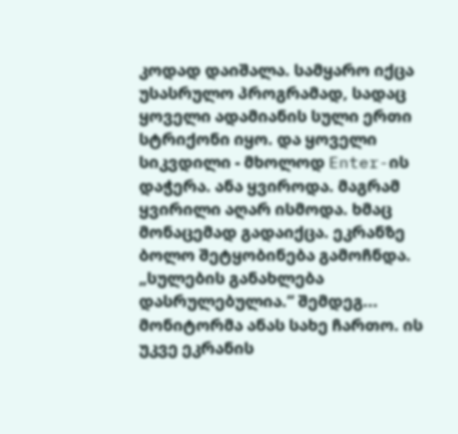კოდად დაიშალა. სამყარო იქცა უსასრულო პროგრამად, სადაც ყოველი ადამიანის სული ერთი სტრიქონი იყო. და ყოველი სიკვდილი - მხოლოდ Enter-ის დაჭერა. ანა ყვიროდა. მაგრამ ყვირილი აღარ ისმოდა. ხმაც მონაცემად გადაიქცა. ეკრანზე ბოლო შეტყობინება გამოჩნდა. „სულების განახლება დასრულებულია.“ შემდეგ... მონიტორმა ანას სახე ჩართო. ის უკვე ეკრანის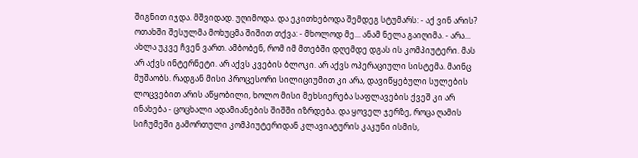შიგნით იჯდა. მშვიდად. უღიმოდა. და ეკითხებოდა შემდეგ სტუმარს: - აქ ვინ არის? ოთახში შესულმა მოხუცმა შიშით თქვა: - მხოლოდ მე... ანამ ნელა გაიღიმა. - არა... ახლა უკვე ჩვენ ვართ. ამბობენ, რომ იმ მთებში დღემდე დგას ის კომპიუტერი. მას არ აქვს ინტერნეტი. არ აქვს კვების ბლოკი. არ აქვს ოპერაციული სისტემა. მაინც მუშაობს. რადგან მისი პროცესორი სილიციუმით კი არა, დავიწყებული სულების ლოცვებით არის აწყობილი, ხოლო მისი მეხსიერება საფლავების ქვეშ კი არ ინახება - ცოცხალი ადამიანების შიშში იზრდება. და ყოველ ჯერზე, როცა ღამის სიჩუმეში გამორთული კომპიუტერიდან კლავიატურის კაკუნი ისმის,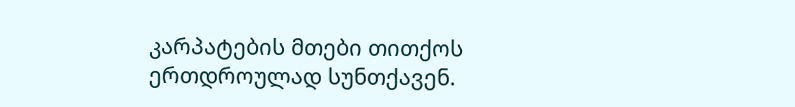კარპატების მთები თითქოს ერთდროულად სუნთქავენ.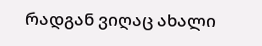რადგან ვიღაც ახალი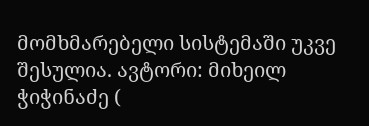მომხმარებელი სისტემაში უკვე შესულია. ავტორი: მიხეილ ჭიჭინაძე (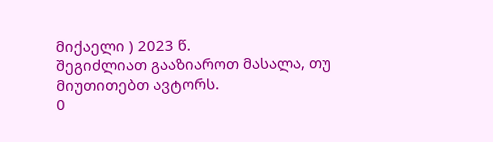მიქაელი ) 2023 წ.
შეგიძლიათ გააზიაროთ მასალა, თუ მიუთითებთ ავტორს.
0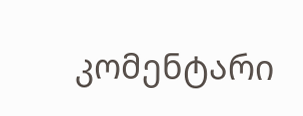კომენტარი